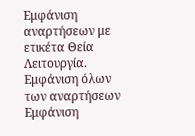Εμφάνιση αναρτήσεων με ετικέτα Θεία Λειτουργία. Εμφάνιση όλων των αναρτήσεων
Εμφάνιση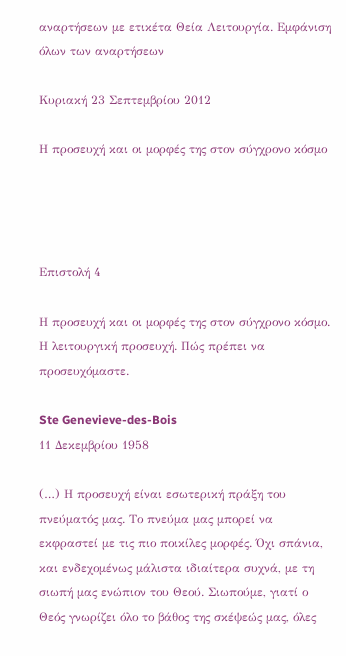αναρτήσεων με ετικέτα Θεία Λειτουργία. Εμφάνιση όλων των αναρτήσεων

Κυριακή 23 Σεπτεμβρίου 2012

Η προσευχή και οι μορφές της στον σύγχρονο κόσμο




Επιστολή 4

Η προσευχή και οι μορφές της στον σύγχρονο κόσμο.
Η λειτουργική προσευχή. Πώς πρέπει να προσευχόμαστε.

Ste Genevieve-des-Bois
11 Δεκεμβρίου 1958

(…) Η προσευχή είναι εσωτερική πράξη του πνεύματός μας. Το πνεύμα μας μπορεί να εκφραστεί με τις πιο ποικίλες μορφές. Όχι σπάνια, και ενδεχομένως μάλιστα ιδιαίτερα συχνά, με τη σιωπή μας ενώπιον του Θεού. Σιωπούμε, γιατί ο Θεός γνωρίζει όλο το βάθος της σκέψεώς μας, όλες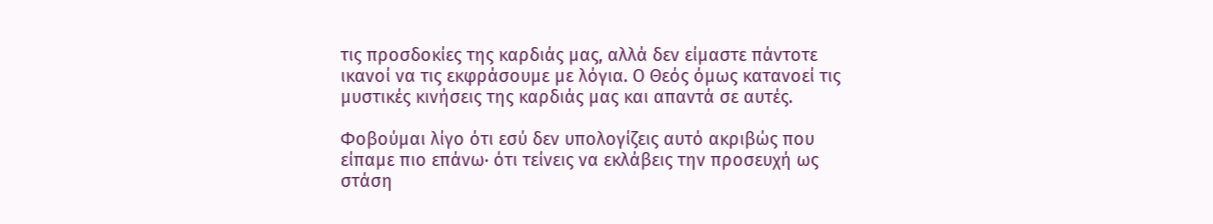τις προσδοκίες της καρδιάς μας, αλλά δεν είμαστε πάντοτε ικανοί να τις εκφράσουμε με λόγια. Ο Θεός όμως κατανοεί τις μυστικές κινήσεις της καρδιάς μας και απαντά σε αυτές.

Φοβούμαι λίγο ότι εσύ δεν υπολογίζεις αυτό ακριβώς που είπαμε πιο επάνω· ότι τείνεις να εκλάβεις την προσευχή ως στάση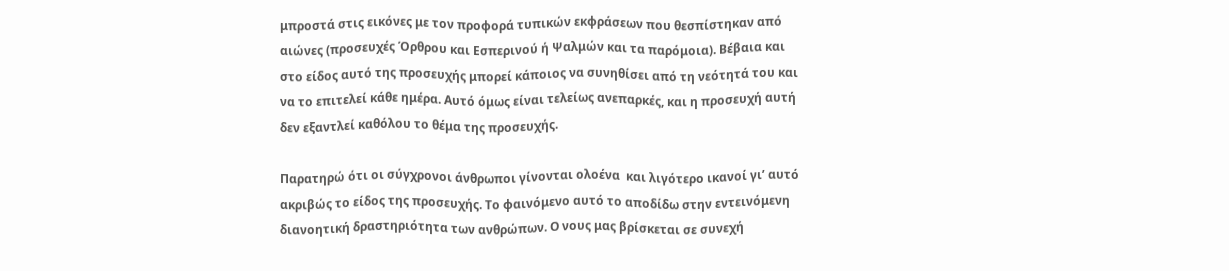μπροστά στις εικόνες με τον προφορά τυπικών εκφράσεων που θεσπίστηκαν από αιώνες (προσευχές Όρθρου και Εσπερινού ή Ψαλμών και τα παρόμοια). Βέβαια και στο είδος αυτό της προσευχής μπορεί κάποιος να συνηθίσει από τη νεότητά του και να το επιτελεί κάθε ημέρα. Αυτό όμως είναι τελείως ανεπαρκές, και η προσευχή αυτή δεν εξαντλεί καθόλου το θέμα της προσευχής.

Παρατηρώ ότι οι σύγχρονοι άνθρωποι γίνονται ολοένα  και λιγότερο ικανοί γι’ αυτό ακριβώς το είδος της προσευχής. Το φαινόμενο αυτό το αποδίδω στην εντεινόμενη διανοητική δραστηριότητα των ανθρώπων. Ο νους μας βρίσκεται σε συνεχή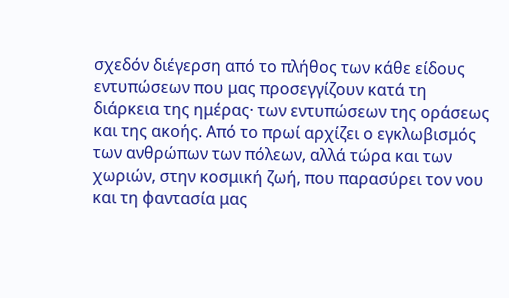σχεδόν διέγερση από το πλήθος των κάθε είδους εντυπώσεων που μας προσεγγίζουν κατά τη διάρκεια της ημέρας· των εντυπώσεων της οράσεως και της ακοής. Από το πρωί αρχίζει ο εγκλωβισμός των ανθρώπων των πόλεων, αλλά τώρα και των χωριών, στην κοσμική ζωή, που παρασύρει τον νου και τη φαντασία μας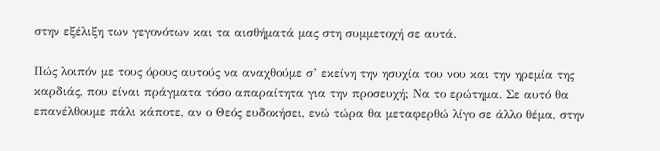στην εξέλιξη των γεγονότων και τα αισθήματά μας στη συμμετοχή σε αυτά.

Πώς λοιπόν με τους όρους αυτούς να αναχθούμε σ’ εκείνη την ησυχία του νου και την ηρεμία της καρδιάς, που είναι πράγματα τόσο απαραίτητα για την προσευχή; Να το ερώτημα. Σε αυτό θα επανέλθουμε πάλι κάποτε, αν ο Θεός ευδοκήσει, ενώ τώρα θα μεταφερθώ λίγο σε άλλο θέμα, στην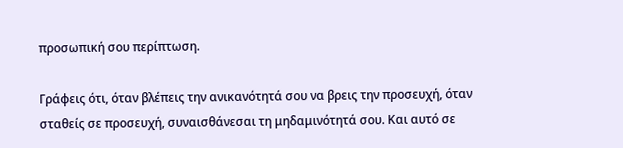προσωπική σου περίπτωση.

Γράφεις ότι, όταν βλέπεις την ανικανότητά σου να βρεις την προσευχή, όταν σταθείς σε προσευχή, συναισθάνεσαι τη μηδαμινότητά σου. Και αυτό σε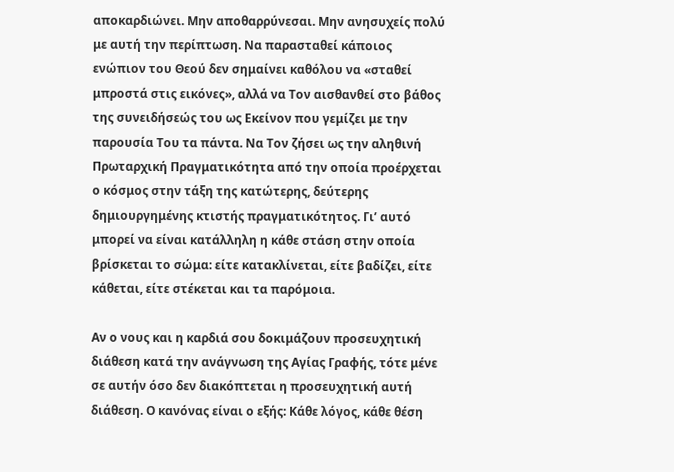αποκαρδιώνει. Μην αποθαρρύνεσαι. Μην ανησυχείς πολύ με αυτή την περίπτωση. Να παρασταθεί κάποιος ενώπιον του Θεού δεν σημαίνει καθόλου να «σταθεί μπροστά στις εικόνες», αλλά να Τον αισθανθεί στο βάθος της συνειδήσεώς του ως Εκείνον που γεμίζει με την παρουσία Του τα πάντα. Να Τον ζήσει ως την αληθινή Πρωταρχική Πραγματικότητα από την οποία προέρχεται ο κόσμος στην τάξη της κατώτερης, δεύτερης δημιουργημένης κτιστής πραγματικότητος. Γι’ αυτό μπορεί να είναι κατάλληλη η κάθε στάση στην οποία βρίσκεται το σώμα: είτε κατακλίνεται, είτε βαδίζει, είτε κάθεται, είτε στέκεται και τα παρόμοια.

Αν ο νους και η καρδιά σου δοκιμάζουν προσευχητική διάθεση κατά την ανάγνωση της Αγίας Γραφής, τότε μένε σε αυτήν όσο δεν διακόπτεται η προσευχητική αυτή διάθεση. Ο κανόνας είναι ο εξής: Κάθε λόγος, κάθε θέση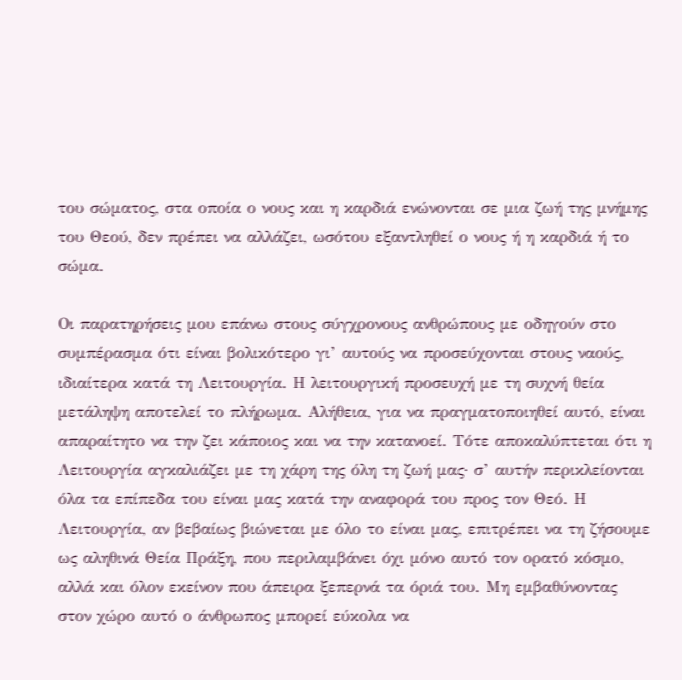του σώματος, στα οποία ο νους και η καρδιά ενώνονται σε μια ζωή της μνήμης του Θεού, δεν πρέπει να αλλάζει, ωσότου εξαντληθεί ο νους ή η καρδιά ή το σώμα.

Οι παρατηρήσεις μου επάνω στους σύγχρονους ανθρώπους με οδηγούν στο συμπέρασμα ότι είναι βολικότερο γι’ αυτούς να προσεύχονται στους ναούς, ιδιαίτερα κατά τη Λειτουργία. Η λειτουργική προσευχή με τη συχνή θεία μετάληψη αποτελεί το πλήρωμα. Αλήθεια, για να πραγματοποιηθεί αυτό, είναι απαραίτητο να την ζει κάποιος και να την κατανοεί. Τότε αποκαλύπτεται ότι η Λειτουργία αγκαλιάζει με τη χάρη της όλη τη ζωή μας· σ’ αυτήν περικλείονται όλα τα επίπεδα του είναι μας κατά την αναφορά του προς τον Θεό. Η Λειτουργία, αν βεβαίως βιώνεται με όλο το είναι μας, επιτρέπει να τη ζήσουμε ως αληθινά Θεία Πράξη, που περιλαμβάνει όχι μόνο αυτό τον ορατό κόσμο, αλλά και όλον εκείνον που άπειρα ξεπερνά τα όριά του. Μη εμβαθύνοντας στον χώρο αυτό ο άνθρωπος μπορεί εύκολα να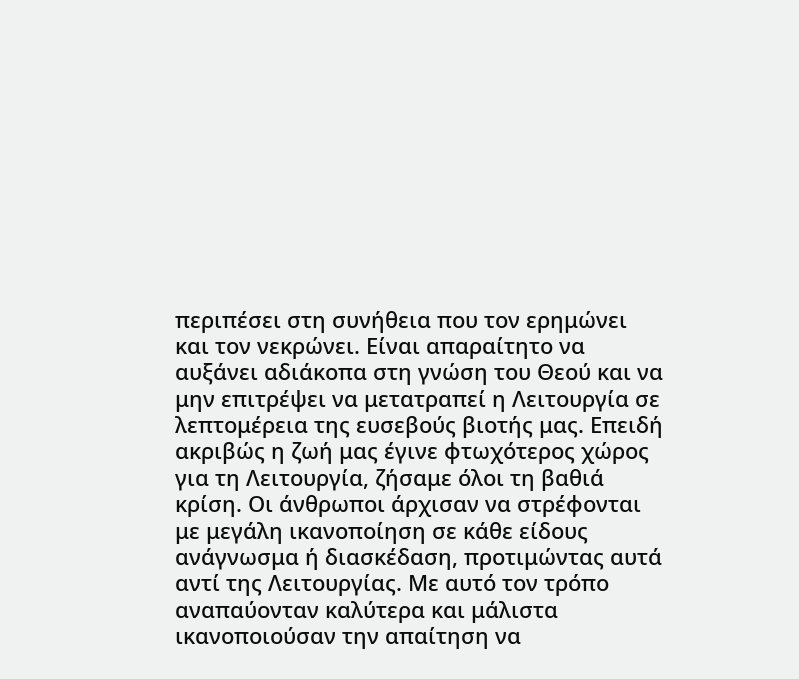περιπέσει στη συνήθεια που τον ερημώνει και τον νεκρώνει. Είναι απαραίτητο να αυξάνει αδιάκοπα στη γνώση του Θεού και να μην επιτρέψει να μετατραπεί η Λειτουργία σε λεπτομέρεια της ευσεβούς βιοτής μας. Επειδή ακριβώς η ζωή μας έγινε φτωχότερος χώρος για τη Λειτουργία, ζήσαμε όλοι τη βαθιά κρίση. Οι άνθρωποι άρχισαν να στρέφονται με μεγάλη ικανοποίηση σε κάθε είδους ανάγνωσμα ή διασκέδαση, προτιμώντας αυτά αντί της Λειτουργίας. Με αυτό τον τρόπο αναπαύονταν καλύτερα και μάλιστα ικανοποιούσαν την απαίτηση να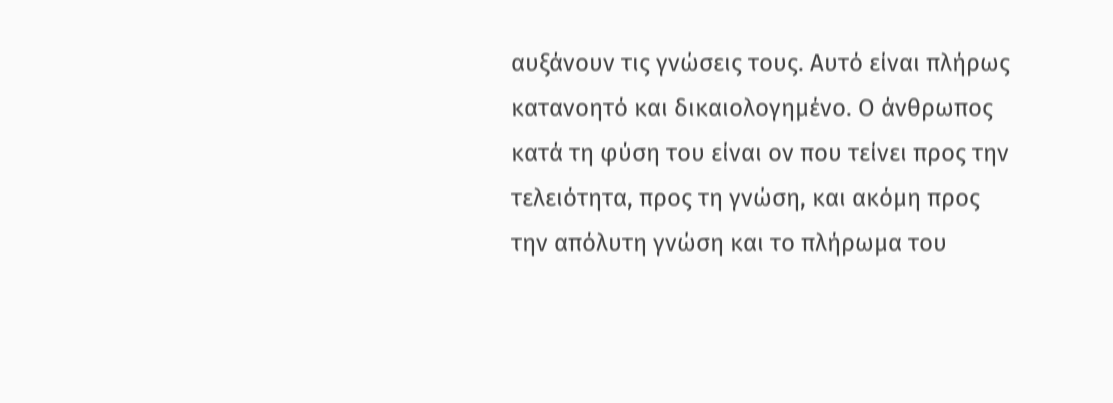αυξάνουν τις γνώσεις τους. Αυτό είναι πλήρως κατανοητό και δικαιολογημένο. Ο άνθρωπος κατά τη φύση του είναι ον που τείνει προς την τελειότητα, προς τη γνώση, και ακόμη προς την απόλυτη γνώση και το πλήρωμα του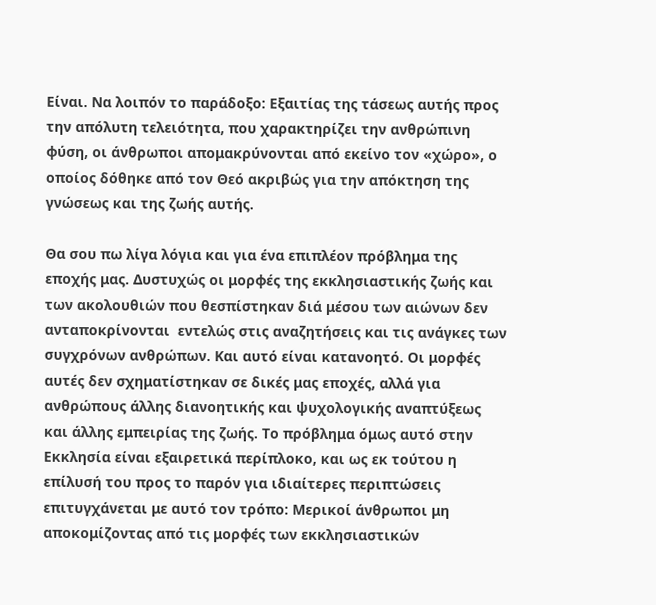Είναι. Να λοιπόν το παράδοξο: Εξαιτίας της τάσεως αυτής προς την απόλυτη τελειότητα, που χαρακτηρίζει την ανθρώπινη φύση, οι άνθρωποι απομακρύνονται από εκείνο τον «χώρο», ο οποίος δόθηκε από τον Θεό ακριβώς για την απόκτηση της γνώσεως και της ζωής αυτής.

Θα σου πω λίγα λόγια και για ένα επιπλέον πρόβλημα της εποχής μας. Δυστυχώς οι μορφές της εκκλησιαστικής ζωής και των ακολουθιών που θεσπίστηκαν διά μέσου των αιώνων δεν ανταποκρίνονται  εντελώς στις αναζητήσεις και τις ανάγκες των συγχρόνων ανθρώπων. Και αυτό είναι κατανοητό. Οι μορφές αυτές δεν σχηματίστηκαν σε δικές μας εποχές, αλλά για ανθρώπους άλλης διανοητικής και ψυχολογικής αναπτύξεως και άλλης εμπειρίας της ζωής. Το πρόβλημα όμως αυτό στην Εκκλησία είναι εξαιρετικά περίπλοκο, και ως εκ τούτου η επίλυσή του προς το παρόν για ιδιαίτερες περιπτώσεις επιτυγχάνεται με αυτό τον τρόπο: Μερικοί άνθρωποι μη αποκομίζοντας από τις μορφές των εκκλησιαστικών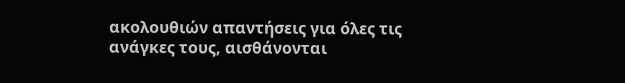ακολουθιών απαντήσεις για όλες τις ανάγκες τους, αισθάνονται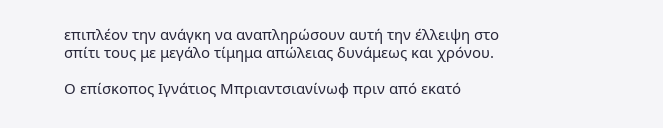επιπλέον την ανάγκη να αναπληρώσουν αυτή την έλλειψη στο σπίτι τους με μεγάλο τίμημα απώλειας δυνάμεως και χρόνου.

Ο επίσκοπος Ιγνάτιος Μπριαντσιανίνωφ πριν από εκατό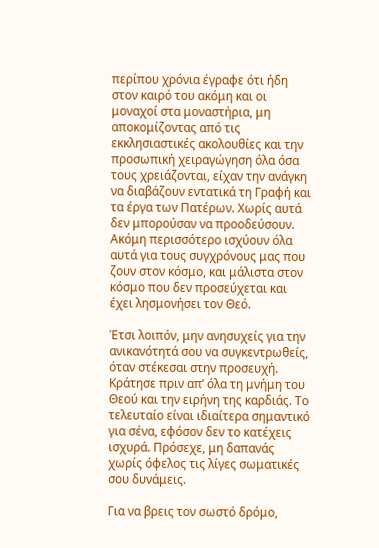περίπου χρόνια έγραφε ότι ήδη στον καιρό του ακόμη και οι μοναχοί στα μοναστήρια, μη αποκομίζοντας από τις εκκλησιαστικές ακολουθίες και την προσωπική χειραγώγηση όλα όσα τους χρειάζονται, είχαν την ανάγκη να διαβάζουν εντατικά τη Γραφή και τα έργα των Πατέρων. Χωρίς αυτά δεν μπορούσαν να προοδεύσουν. Ακόμη περισσότερο ισχύουν όλα αυτά για τους συγχρόνους μας που ζουν στον κόσμο, και μάλιστα στον κόσμο που δεν προσεύχεται και έχει λησμονήσει τον Θεό.

Έτσι λοιπόν, μην ανησυχείς για την ανικανότητά σου να συγκεντρωθείς, όταν στέκεσαι στην προσευχή. Κράτησε πριν απ’ όλα τη μνήμη του Θεού και την ειρήνη της καρδιάς. Το τελευταίο είναι ιδιαίτερα σημαντικό για σένα, εφόσον δεν το κατέχεις ισχυρά. Πρόσεχε, μη δαπανάς χωρίς όφελος τις λίγες σωματικές σου δυνάμεις.

Για να βρεις τον σωστό δρόμο,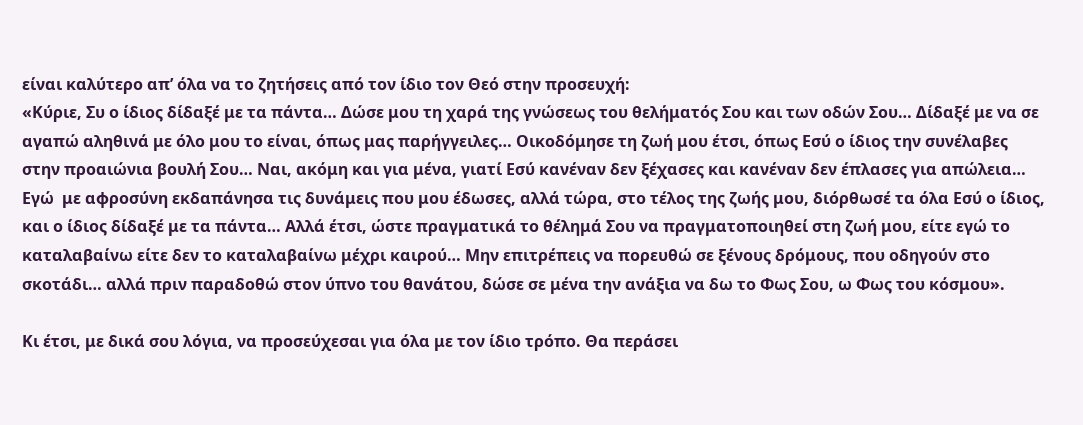είναι καλύτερο απ’ όλα να το ζητήσεις από τον ίδιο τον Θεό στην προσευχή:
«Κύριε, Συ ο ίδιος δίδαξέ με τα πάντα… Δώσε μου τη χαρά της γνώσεως του θελήματός Σου και των οδών Σου… Δίδαξέ με να σε αγαπώ αληθινά με όλο μου το είναι, όπως μας παρήγγειλες… Οικοδόμησε τη ζωή μου έτσι, όπως Εσύ ο ίδιος την συνέλαβες στην προαιώνια βουλή Σου… Ναι, ακόμη και για μένα, γιατί Εσύ κανέναν δεν ξέχασες και κανέναν δεν έπλασες για απώλεια… Εγώ  με αφροσύνη εκδαπάνησα τις δυνάμεις που μου έδωσες, αλλά τώρα, στο τέλος της ζωής μου, διόρθωσέ τα όλα Εσύ ο ίδιος, και ο ίδιος δίδαξέ με τα πάντα… Αλλά έτσι, ώστε πραγματικά το θέλημά Σου να πραγματοποιηθεί στη ζωή μου, είτε εγώ το καταλαβαίνω είτε δεν το καταλαβαίνω μέχρι καιρού… Μην επιτρέπεις να πορευθώ σε ξένους δρόμους, που οδηγούν στο σκοτάδι… αλλά πριν παραδοθώ στον ύπνο του θανάτου, δώσε σε μένα την ανάξια να δω το Φως Σου, ω Φως του κόσμου».

Κι έτσι, με δικά σου λόγια, να προσεύχεσαι για όλα με τον ίδιο τρόπο. Θα περάσει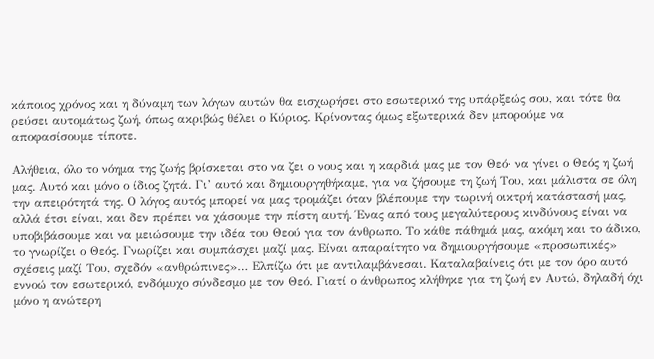κάποιος χρόνος και η δύναμη των λόγων αυτών θα εισχωρήσει στο εσωτερικό της υπάρξεώς σου, και τότε θα ρεύσει αυτομάτως ζωή, όπως ακριβώς θέλει ο Κύριος. Κρίνοντας όμως εξωτερικά δεν μπορούμε να αποφασίσουμε τίποτε.

Αλήθεια, όλο το νόημα της ζωής βρίσκεται στο να ζει ο νους και η καρδιά μας με τον Θεό· να γίνει ο Θεός η ζωή μας. Αυτό και μόνο ο ίδιος ζητά. Γι’ αυτό και δημιουργηθήκαμε, για να ζήσουμε τη ζωή Του, και μάλιστα σε όλη την απειρότητά της. Ο λόγος αυτός μπορεί να μας τρομάζει όταν βλέπουμε την τωρινή οικτρή κατάστασή μας, αλλά έτσι είναι, και δεν πρέπει να χάσουμε την πίστη αυτή. Ένας από τους μεγαλύτερους κινδύνους είναι να υποβιβάσουμε και να μειώσουμε την ιδέα του Θεού για τον άνθρωπο. Το κάθε πάθημά μας, ακόμη και το άδικο, το γνωρίζει ο Θεός. Γνωρίζει και συμπάσχει μαζί μας. Είναι απαραίτητο να δημιουργήσουμε «προσωπικές» σχέσεις μαζί Του, σχεδόν «ανθρώπινες»… Ελπίζω ότι με αντιλαμβάνεσαι. Καταλαβαίνεις ότι με τον όρο αυτό εννοώ τον εσωτερικό, ενδόμυχο σύνδεσμο με τον Θεό. Γιατί ο άνθρωπος κλήθηκε για τη ζωή εν Αυτώ, δηλαδή όχι μόνο η ανώτερη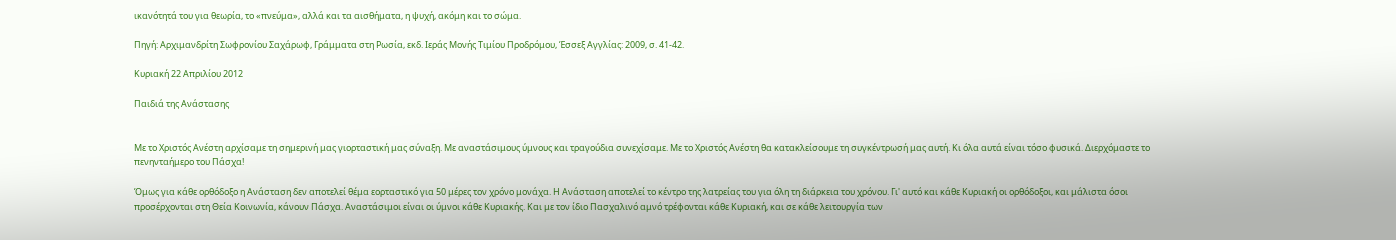ικανότητά του για θεωρία, το «πνεύμα», αλλά και τα αισθήματα, η ψυχή, ακόμη και το σώμα.

Πηγή: Αρχιμανδρίτη Σωφρονίου Σαχάρωφ, Γράμματα στη Ρωσία, εκδ. Ιεράς Μονής Τιμίου Προδρόμου, Έσσεξ Αγγλίας: 2009, σ. 41-42.

Κυριακή 22 Απριλίου 2012

Παιδιά της Ανάστασης


Με το Χριστός Ανέστη αρχίσαμε τη σημερινή μας γιορταστική μας σύναξη. Με αναστάσιμους ύμνους και τραγούδια συνεχίσαμε. Με το Χριστός Ανέστη θα κατακλείσουμε τη συγκέντρωσή μας αυτή. Κι όλα αυτά είναι τόσο φυσικά. Διερχόμαστε το πενηνταήμερο του Πάσχα!

Όμως για κάθε ορθόδοξο η Ανάσταση δεν αποτελεί θέμα εορταστικό για 50 μέρες τον χρόνο μονάχα. Η Ανάσταση αποτελεί το κέντρο της λατρείας του για όλη τη διάρκεια του χρόνου. Γι' αυτό και κάθε Κυριακή οι ορθόδοξοι, και μάλιστα όσοι προσέρχονται στη Θεία Κοινωνία, κάνουν Πάσχα. Αναστάσιμοι είναι οι ύμνοι κάθε Κυριακής. Και με τον ίδιο Πασχαλινό αμνό τρέφονται κάθε Κυριακή, και σε κάθε λειτουργία των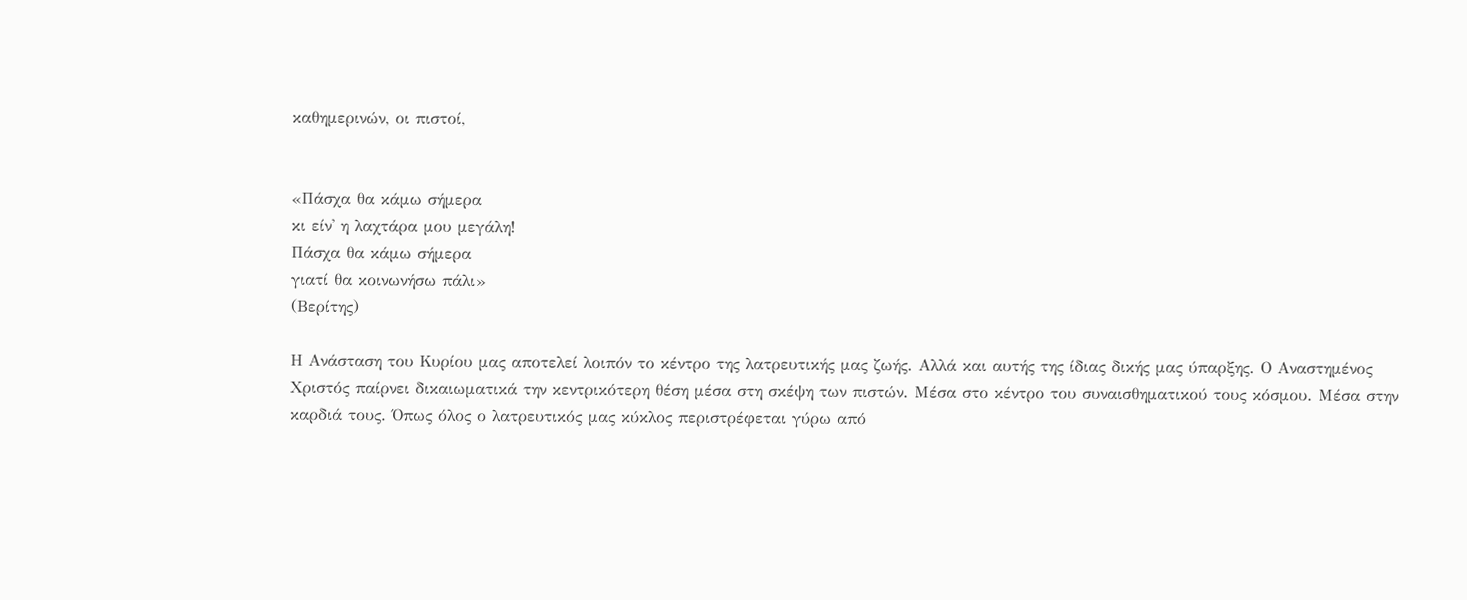καθημερινών, οι πιστοί,


«Πάσχα θα κάμω σήμερα
κι είν' η λαχτάρα μου μεγάλη!
Πάσχα θα κάμω σήμερα
γιατί θα κοινωνήσω πάλι»
(Βερίτης)

Η Ανάσταση του Κυρίου μας αποτελεί λοιπόν το κέντρο της λατρευτικής μας ζωής. Αλλά και αυτής της ίδιας δικής μας ύπαρξης. Ο Αναστημένος Χριστός παίρνει δικαιωματικά την κεντρικότερη θέση μέσα στη σκέψη των πιστών. Μέσα στο κέντρο του συναισθηματικού τους κόσμου. Μέσα στην καρδιά τους. Όπως όλος ο λατρευτικός μας κύκλος περιστρέφεται γύρω από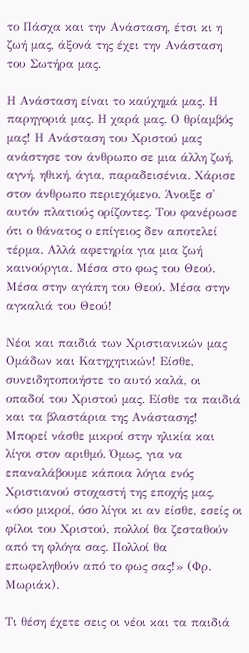το Πάσχα και την Ανάσταση, έτσι κι η ζωή μας, άξονά της έχει την Ανάσταση του Σωτήρα μας.

Η Ανάσταση είναι το καύχημά μας. Η παρηγοριά μας. Η χαρά μας. Ο θρίαμβός μας! Η Ανάσταση του Χριστού μας ανάστησε τον άνθρωπο σε μια άλλη ζωή, αγνή, ηθική, άγια, παραδεισένια. Χάρισε στον άνθρωπο περιεχόμενο. Άνοιξε σ' αυτόν πλατιούς ορίζοντες. Του φανέρωσε ότι ο θάνατος ο επίγειος δεν αποτελεί τέρμα. Αλλά αφετηρία για μια ζωή καινούργια. Μέσα στο φως του Θεού. Μέσα στην αγάπη του Θεού. Μέσα στην αγκαλιά του Θεού!

Νέοι και παιδιά των Χριστιανικών μας Ομάδων και Κατηχητικών! Είσθε, συνειδητοποιήστε το αυτό καλά, οι οπαδοί του Χριστού μας. Είσθε τα παιδιά και τα βλαστάρια της Ανάστασης! Μπορεί νάσθε μικροί στην ηλικία και λίγοι στον αριθμό. Όμως, για να επαναλάβουμε κάποια λόγια ενός Χριστιανού στοχαστή της εποχής μας, «όσο μικροί, όσο λίγοι κι αν είσθε, εσείς οι φίλοι του Χριστού, πολλοί θα ζεσταθούν από τη φλόγα σας. Πολλοί θα επωφεληθούν από το φως σας!» (Φρ. Μωριάκ).

Τι θέση έχετε σεις οι νέοι και τα παιδιά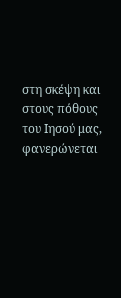στη σκέψη και στους πόθους του Ιησού μας, φανερώνεται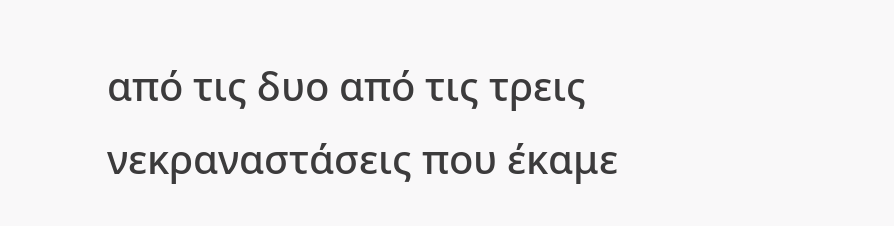από τις δυο από τις τρεις νεκραναστάσεις που έκαμε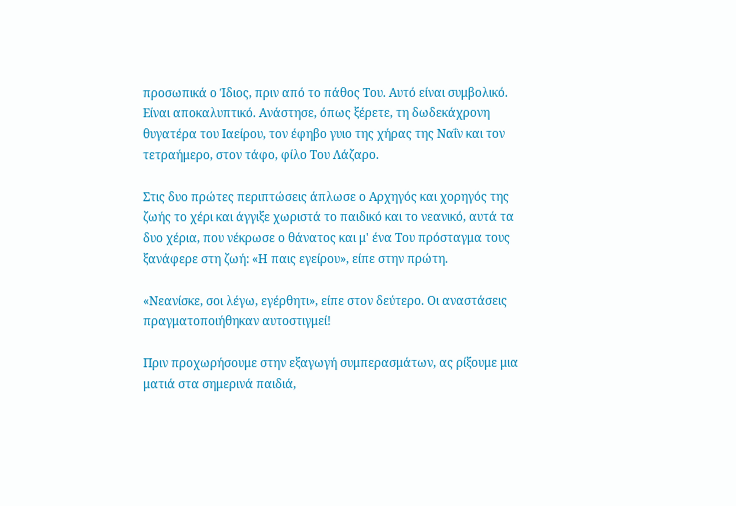προσωπικά ο Ίδιος, πριν από το πάθος Του. Αυτό είναι συμβολικό. Είναι αποκαλυπτικό. Ανάστησε, όπως ξέρετε, τη δωδεκάχρονη θυγατέρα του Ιαείρου, τον έφηβο γυιο της χήρας της Ναΐν και τον τετραήμερο, στον τάφο, φίλο Του Λάζαρο.

Στις δυο πρώτες περιπτώσεις άπλωσε ο Αρχηγός και χορηγός της ζωής το χέρι και άγγιξε χωριστά το παιδικό και το νεανικό, αυτά τα δυο χέρια, που νέκρωσε ο θάνατος και μ' ένα Του πρόσταγμα τους ξανάφερε στη ζωή: «Η παις εγείρου», είπε στην πρώτη.

«Νεανίσκε, σοι λέγω, εγέρθητι», είπε στον δεύτερο. Οι αναστάσεις πραγματοποιήθηκαν αυτοστιγμεί!

Πριν προχωρήσουμε στην εξαγωγή συμπερασμάτων, ας ρίξουμε μια ματιά στα σημερινά παιδιά,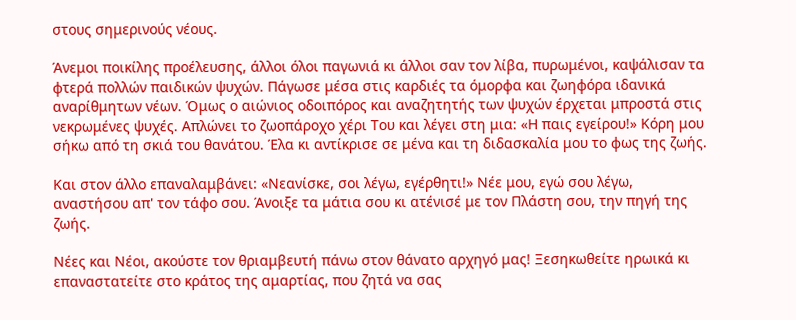στους σημερινούς νέους.

Άνεμοι ποικίλης προέλευσης, άλλοι όλοι παγωνιά κι άλλοι σαν τον λίβα, πυρωμένοι, καψάλισαν τα φτερά πολλών παιδικών ψυχών. Πάγωσε μέσα στις καρδιές τα όμορφα και ζωηφόρα ιδανικά αναρίθμητων νέων. Όμως ο αιώνιος οδοιπόρος και αναζητητής των ψυχών έρχεται μπροστά στις νεκρωμένες ψυχές. Απλώνει το ζωοπάροχο χέρι Του και λέγει στη μια: «Η παις εγείρου!» Κόρη μου σήκω από τη σκιά του θανάτου. Έλα κι αντίκρισε σε μένα και τη διδασκαλία μου το φως της ζωής.

Και στον άλλο επαναλαμβάνει: «Νεανίσκε, σοι λέγω, εγέρθητι!» Νέε μου, εγώ σου λέγω, αναστήσου απ' τον τάφο σου. Άνοιξε τα μάτια σου κι ατένισέ με τον Πλάστη σου, την πηγή της ζωής.

Νέες και Νέοι, ακούστε τον θριαμβευτή πάνω στον θάνατο αρχηγό μας! Ξεσηκωθείτε ηρωικά κι επαναστατείτε στο κράτος της αμαρτίας, που ζητά να σας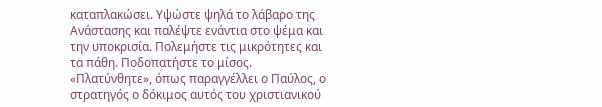καταπλακώσει. Υψώστε ψηλά το λάβαρο της Ανάστασης και παλέψτε ενάντια στο ψέμα και την υποκρισία. Πολεμήστε τις μικρότητες και τα πάθη. Ποδοπατήστε το μίσος. «Πλατύνθητε», όπως παραγγέλλει ο Παύλος, ο στρατηγός ο δόκιμος αυτός του χριστιανικού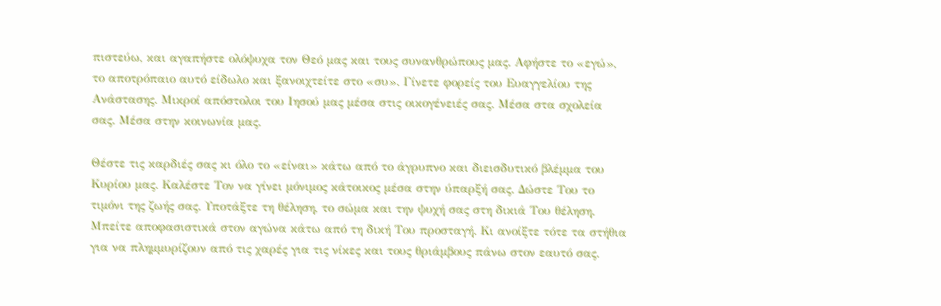πιστεύω, και αγαπήστε ολόψυχα τον Θεό μας και τους συνανθρώπους μας. Αφήστε το «εγώ», το αποτρόπαιο αυτό είδωλο και ξανοιχτείτε στο «συ». Γίνετε φορείς του Ευαγγελίου της Ανάστασης. Μικροί απόστολοι του Ιησού μας μέσα στις οικογένειές σας. Μέσα στα σχολεία σας. Μέσα στην κοινωνία μας.

Θέστε τις καρδιές σας κι όλο το «είναι» κάτω από το άγρυπνο και διεισδυτικό βλέμμα του Κυρίου μας. Καλέστε Τον να γίνει μόνιμος κάτοικος μέσα στην ύπαρξή σας. Δώστε Του το τιμόνι της ζωής σας. Υποτάξτε τη θέληση, το σώμα και την ψυχή σας στη δικιά Του θέληση. Μπείτε αποφασιστικά στον αγώνα κάτω από τη δική Του προσταγή. Κι ανοίξτε τότε τα στήθια για να πλημμυρίζουν από τις χαρές για τις νίκες και τους θριάμβους πάνω στον εαυτό σας.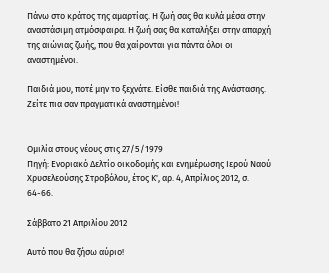Πάνω στο κράτος της αμαρτίας. Η ζωή σας θα κυλά μέσα στην αναστάσιμη ατμόσφαιρα. Η ζωή σας θα καταλήξει στην απαρχή της αιώνιας ζωής, που θα χαίρονται για πάντα όλοι οι αναστημένοι.

Παιδιά μου, ποτέ μην το ξεχνάτε. Είσθε παιδιά της Ανάστασης. Ζείτε πια σαν πραγματικά αναστημένοι!


Ομιλία στους νέους στις 27/5/1979
Πηγή: Ενοριακό Δελτίο οικοδομής και ενημέρωσης Ιερού Ναού Χρυσελεούσης Στροβόλου, έτος Κ', αρ. 4, Απρίλιος 2012, σ. 64-66.

Σάββατο 21 Απριλίου 2012

Αυτό που θα ζήσω αύριο!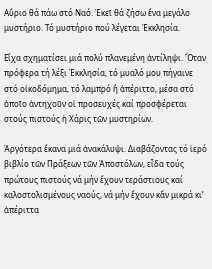Αὔριο θά πάω στό Ναό. Ἐκεῖ θά ζήσω ἕνα μεγάλο μυστήριο. Τό μυστήριο πού λέγεται Ἐκκλησία.

Εἴχα σχηματίσει μιά πολύ πλανεμένη ἀντίληψι. Ὅταν πρόφερα τή λέξι Ἐκκλησία, τό μυαλό μου πήγαινε στό οἰκοδόμημα, τό λαμπρό ἤ ἀπέριττο, μέσα στό ὁποῖο ἀντηχοῦν οἱ προσευχές καί προσφέρεται στούς πιστούς ἡ Χάρις τῶν μυστηρίων.

Ἀργότερα ἔκανα μιά ἀνακάλυψι. Διαβάζοντας τό ἱερό βιβλίο τῶν Πράξεων τῶν Ἀποστόλων, εἶδα τούς πρώτους πιστούς νά μήν ἔχουν τεράστιους καί καλοστολισμένους ναούς, νά μήν ἔχουν κἄν μικρά κι’ ἀπέριττα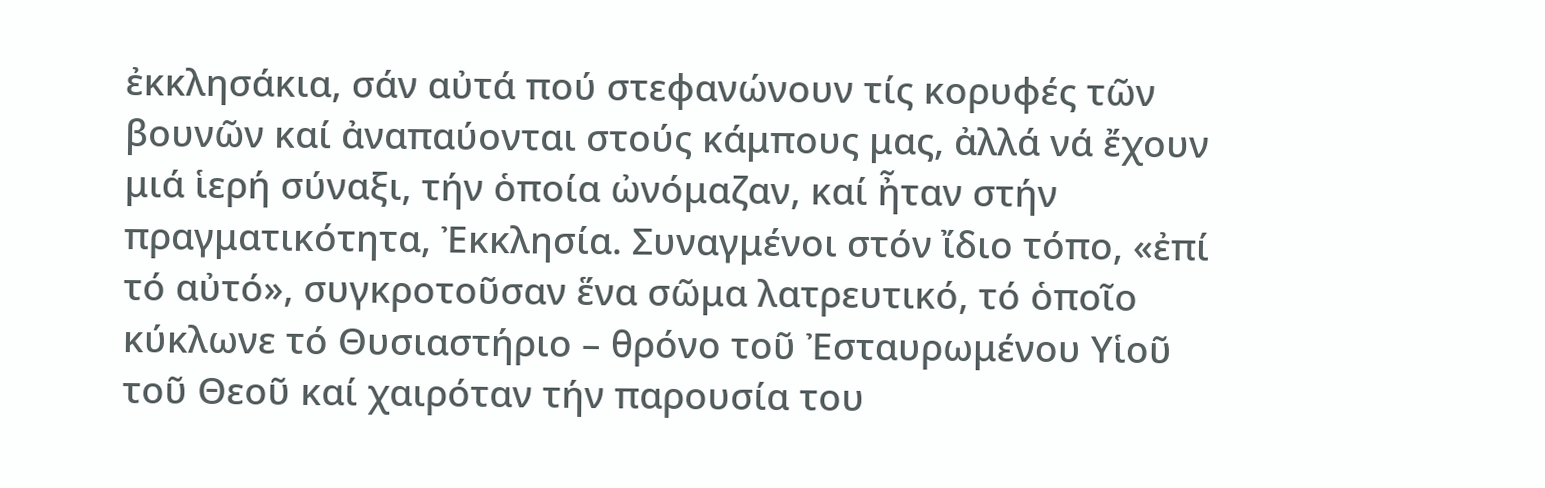ἐκκλησάκια, σάν αὐτά πού στεφανώνουν τίς κορυφές τῶν βουνῶν καί ἀναπαύονται στούς κάμπους μας, ἀλλά νά ἔχουν μιά ἱερή σύναξι, τήν ὁποία ὠνόμαζαν, καί ἦταν στήν πραγματικότητα, Ἐκκλησία. Συναγμένοι στόν ἴδιο τόπο, «ἐπί τό αὐτό», συγκροτοῦσαν ἕνα σῶμα λατρευτικό, τό ὁποῖο κύκλωνε τό Θυσιαστήριο – θρόνο τοῦ Ἐσταυρωμένου Υἱοῦ τοῦ Θεοῦ καί χαιρόταν τήν παρουσία του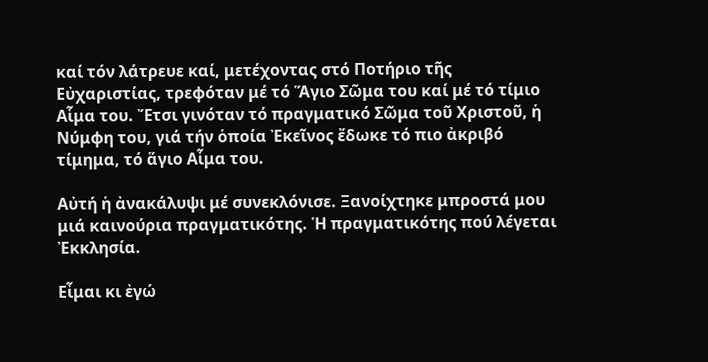καί τόν λάτρευε καί, μετέχοντας στό Ποτήριο τῆς Εὐχαριστίας, τρεφόταν μέ τό Ἅγιο Σῶμα του καί μέ τό τίμιο Αἷμα του. Ἔτσι γινόταν τό πραγματικό Σῶμα τοῦ Χριστοῦ, ἡ Νύμφη του, γιά τήν ὁποία Ἐκεῖνος ἔδωκε τό πιο ἀκριβό τίμημα, τό ἅγιο Αἷμα του.

Αὐτή ἡ ἀνακάλυψι μέ συνεκλόνισε. Ξανοίχτηκε μπροστά μου μιά καινούρια πραγματικότης. Ἡ πραγματικότης πού λέγεται Ἐκκλησία.

Εἶμαι κι ἐγώ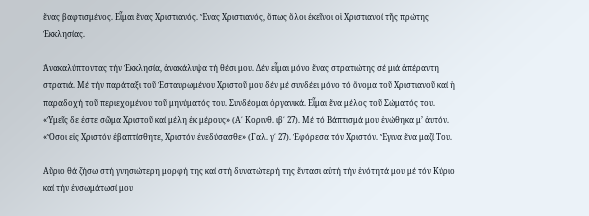ἕνας βαφτισμένος. Εἶμαι ἕνας Χριστιανός. Ἕνας Χριστιανός, ὅπως ὅλοι ἐκεῖνοι οἱ Χριστιανοί τῆς πρώτης Ἐκκλησίας.

Ἀνακαλύπτοντας τήν Ἐκκλησία, ἀνακάλυψα τή θέσι μου. Δέν εἶμαι μόνο ἕνας στρατιώτης σέ μιά ἀπέραντη στρατιά. Μέ τήν παράταξι τοῦ Ἐσταυρωμένου Χριστοῦ μου δέν μέ συνδέει μόνο τό ὄνομα τοῦ Χριστιανοῦ καί ἡ παραδοχή τοῦ περιεχομένου τοῦ μηνύματός του. Συνδέομαι ὀργανικά. Εἶμαι ἕνα μέλος τοῦ Σώματός του. «Ὑμεῖς δε ἐστε σῶμα Χριστοῦ καί μέλη ἐκ μέρους» (Α΄ Κορινθ. ιβ΄ 27). Μέ τό Βάπτισμά μου ἑνώθηκα μ’ ἀυτόν. «Ὅσοι εἰς Χριστόν ἐβαπτίσθητε, Χριστόν ἐνεδύσασθε» (Γαλ. γ΄ 27). Ἐφόρεσα τόν Χριστόν. Ἔγινα ἕνα μαζί Του.

Αὔριο θά ζήσω στή γνησιώτερη μορφή της καί στή δυνατώτερή της ἔντασι αὐτή τήν ἑνότητά μου μέ τόν Κύριο καί τήν ἐνσωμάτωσί μου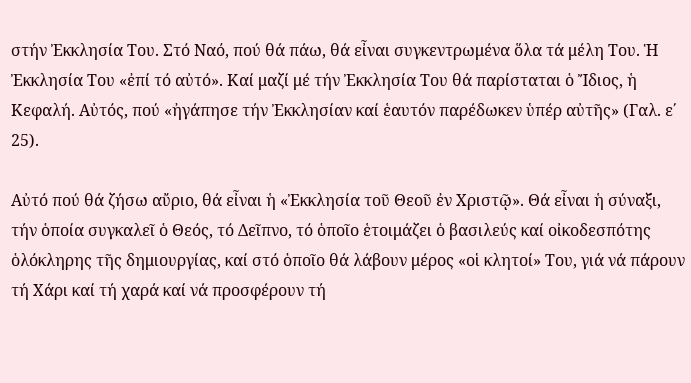στήν Ἐκκλησία Του. Στό Ναό, πού θά πάω, θά εἶναι συγκεντρωμένα ὅλα τά μέλη Του. Ἡ Ἐκκλησία Του «ἐπί τό αὐτό». Καί μαζί μέ τήν Ἐκκλησία Του θά παρίσταται ὁ Ἴδιος, ἡ Κεφαλή. Αὐτός, πού «ἠγάπησε τήν Ἐκκλησίαν καί ἑαυτόν παρέδωκεν ὑπέρ αὐτῆς» (Γαλ. ε΄ 25).

Αὐτό πού θά ζήσω αὔριο, θά εἶναι ἡ «Ἐκκλησία τοῦ Θεοῦ ἐν Χριστῷ». Θά εἶναι ἡ σύναξι, τήν ὁποία συγκαλεῖ ὁ Θεός, τό Δεῖπνο, τό ὁποῖο ἑτοιμάζει ὁ βασιλεύς καί οἰκοδεσπότης ὁλόκληρης τῆς δημιουργίας, καί στό ὁποῖο θά λάβουν μέρος «οἱ κλητοί» Του, γιά νά πάρουν τή Χάρι καί τή χαρά καί νά προσφέρουν τή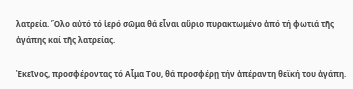λατρεία. Ὅλο αὐτό τό ἱερό σῶμα θά εἶναι αὔριο πυρακτωμένο ἀπό τή φωτιά τῆς ἀγάπης καί τῆς λατρείας.

Ἐκεῖνος, προσφέροντας τό Αἷμα Του, θά προσφέρῃ τήν ἀπέραντη θεϊκή του ἀγάπη.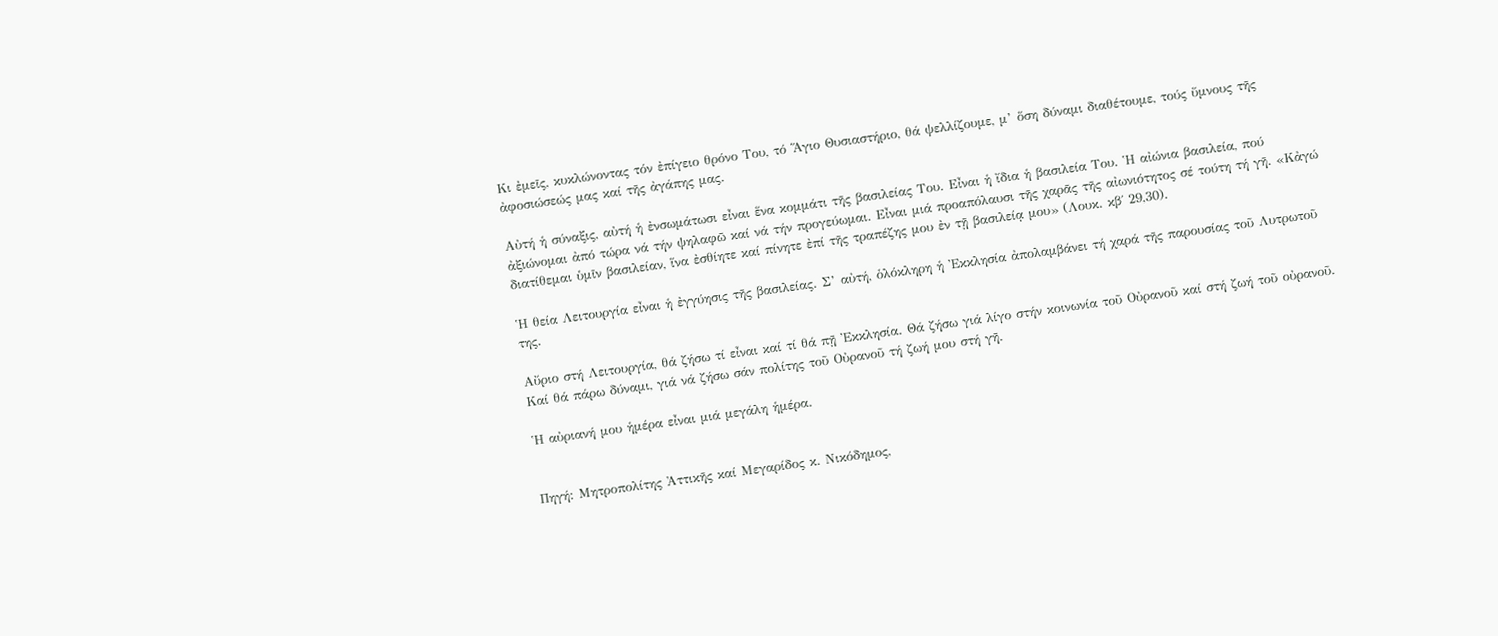Κι ἐμεῖς, κυκλώνοντας τόν ἐπίγειο θρόνο Του, τό Ἅγιο Θυσιαστήριο, θά ψελλίζουμε, μ’ ὅση δύναμι διαθέτουμε, τούς ὕμνους τῆς ἀφοσιώσεώς μας καί τῆς ἀγάπης μας.

Αὐτή ἡ σύναξις, αὐτή ἡ ἐνσωμάτωσι εἶναι ἕνα κομμάτι τῆς βασιλείας Του. Εἶναι ἡ ἴδια ἡ βασιλεία Του. Ἡ αἰώνια βασιλεία, πού ἀξιώνομαι ἀπό τώρα νά τήν ψηλαφῶ καί νά τήν προγεύωμαι. Εἶναι μιά προαπόλαυσι τῆς χαρᾶς τῆς αἰωνιότητος σέ τούτη τή γῆ. «Κἀγώ διατίθεμαι ὑμῖν βασιλείαν, ἵνα ἐσθίητε καί πίνητε ἐπί τῆς τραπέζης μου ἐν τῇ βασιλείᾳ μου» (Λουκ. κβ΄ 29,30).

Ἡ θεία Λειτουργία εἶναι ἡ ἐγγύησις τῆς βασιλείας. Σ’ αὐτή, ὁλόκληρη ἡ Ἐκκλησία ἀπολαμβάνει τή χαρά τῆς παρουσίας τοῦ Λυτρωτοῦ της.

Αὔριο στή Λειτουργία, θά ζήσω τί εἶναι καί τί θά πῇ Ἐκκλησία. Θά ζήσω γιά λίγο στήν κοινωνία τοῦ Οὐρανοῦ καί στή ζωή τοῦ οὐρανοῦ. Καί θά πάρω δύναμι, γιά νά ζήσω σάν πολίτης τοῦ Οὐρανοῦ τή ζωή μου στή γῆ.

Ἡ αὐριανή μου ἡμέρα εἶναι μιά μεγάλη ἡμέρα.


Πηγή: Μητροπολίτης Ἀττικῆς καί Μεγαρίδος κ. Νικόδημος,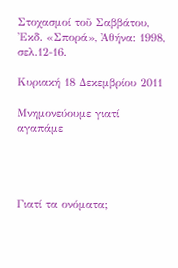Στοχασμοί τοῦ Σαββάτου, Ἐκδ. «Σπορά», Ἀθήνα: 1998, σελ.12-16.

Κυριακή 18 Δεκεμβρίου 2011

Μνημονεύουμε γιατί αγαπάμε




Γιατί τα ονόματα;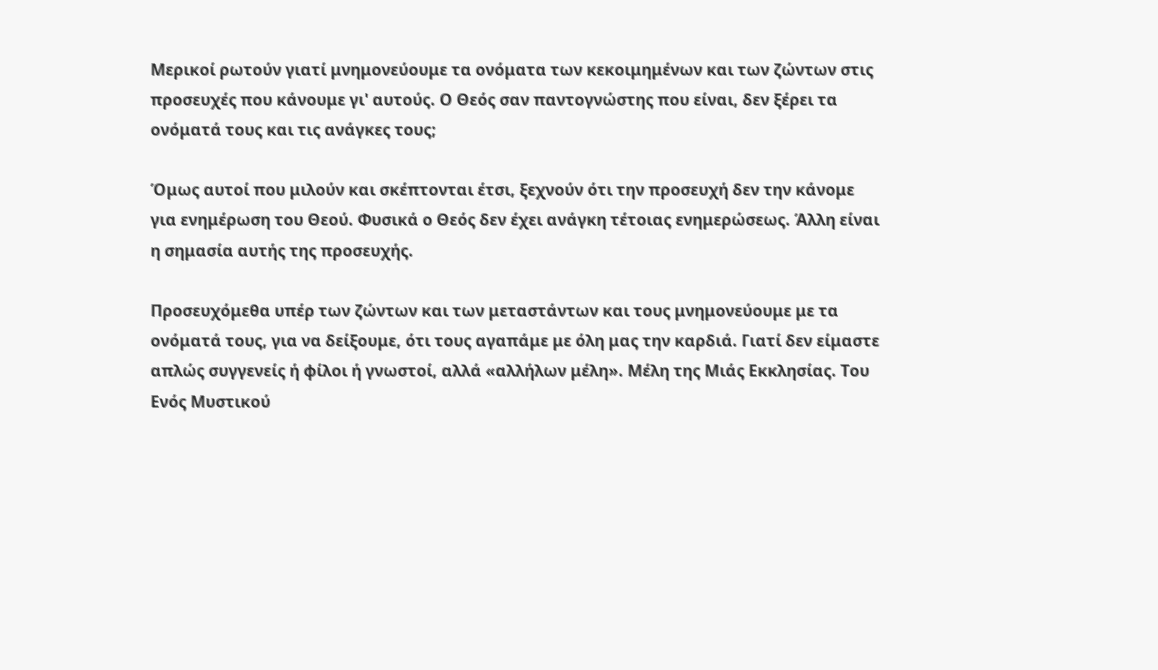Μερικοί ρωτούν γιατί μνημονεύουμε τα ονόματα των κεκοιμημένων και των ζώντων στις προσευχές που κάνουμε γι' αυτούς. Ο Θεός σαν παντογνώστης που είναι, δεν ξέρει τα ονόματά τους και τις ανάγκες τους;

Όμως αυτοί που μιλούν και σκέπτονται έτσι, ξεχνούν ότι την προσευχή δεν την κάνομε για ενημέρωση του Θεού. Φυσικά ο Θεός δεν έχει ανάγκη τέτοιας ενημερώσεως. Άλλη είναι η σημασία αυτής της προσευχής.

Προσευχόμεθα υπέρ των ζώντων και των μεταστάντων και τους μνημονεύουμε με τα ονόματά τους, για να δείξουμε, ότι τους αγαπάμε με όλη μας την καρδιά. Γιατί δεν είμαστε απλώς συγγενείς ή φίλοι ή γνωστοί, αλλά «αλλήλων μέλη». Μέλη της Μιάς Εκκλησίας. Του Ενός Μυστικού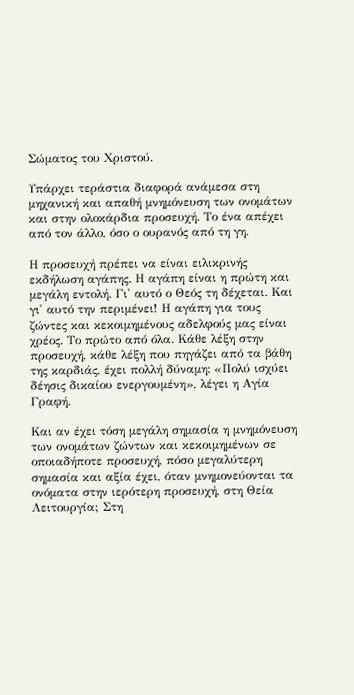Σώματος του Χριστού.

Υπάρχει τεράστια διαφορά ανάμεσα στη μηχανική και απαθή μνημόνευση των ονομάτων και στην ολοκάρδια προσευχή. Το ένα απέχει από τον άλλο, όσο ο ουρανός από τη γη.

Η προσευχή πρέπει να είναι ειλικρινής εκδήλωση αγάπης. Η αγάπη είναι η πρώτη και μεγάλη εντολή. Γι' αυτό ο Θεός τη δέχεται. Και γι' αυτό την περιμένει! Η αγάπη για τους ζώντες και κεκοιμημένους αδελφούς μας είναι χρέος. Το πρώτο από όλα. Κάθε λέξη στην προσευχή, κάθε λέξη που πηγάζει από τα βάθη της καρδιάς, έχει πολλή δύναμη: «Πολύ ισχύει δέησις δικαίου ενεργουμένη», λέγει η Αγία Γραφή.

Και αν έχει τόση μεγάλη σημασία η μνημόνευση των ονομάτων ζώντων και κεκοιμημένων σε οποιαδήποτε προσευχή, πόσο μεγαλύτερη σημασία και αξία έχει, όταν μνημονεύονται τα ονόματα στην ιερότερη προσευχή, στη Θεία Λειτουργία; Στη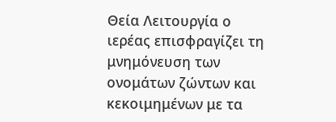Θεία Λειτουργία ο ιερέας επισφραγίζει τη μνημόνευση των ονομάτων ζώντων και κεκοιμημένων με τα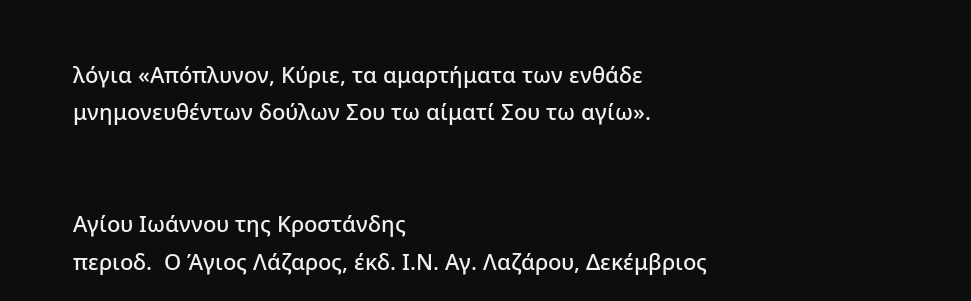λόγια «Απόπλυνον, Κύριε, τα αμαρτήματα των ενθάδε μνημονευθέντων δούλων Σου τω αίματί Σου τω αγίω».


Αγίου Ιωάννου της Κροστάνδης
περιοδ.  Ο Άγιος Λάζαρος, έκδ. Ι.Ν. Αγ. Λαζάρου, Δεκέμβριος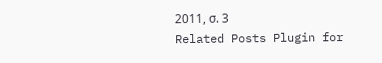2011, σ. 3
Related Posts Plugin for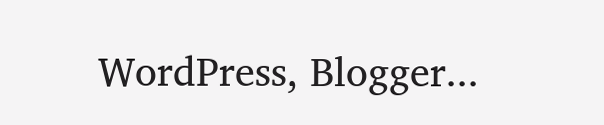WordPress, Blogger...